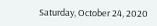Saturday, October 24, 2020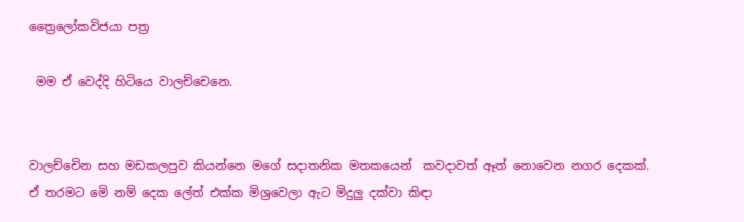ත්‍රෛලෝකවිජයා පත්‍ර

 මම ඒ වෙද්දි හිටියෙ වාලච්චෙනෙ.


වාලච්චෙින සහ මඩකලපුව කියන්නෙ මගේ සදාතනික මතකයෙන්  කවදාවත් ඈත් නොවෙන නගර දෙකක්. ඒ තරමට මෙි නම් දෙක ලේත් එක්ක මිශ්‍රවෙලා ඇට මිදුලු දක්වා කිඳා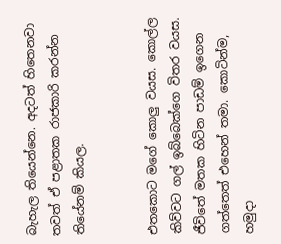බැහැල තියෙන්නෙ. අදටත් හිතෙනවා තවත් ඒ පළාතක රාජකාරි කරන්න තියේනම් කියල.


එතකොට මගේ කොලු වයස. කොල්ල කිව්වට ගල් ඉබ්බෙක්ගෙ විතර වයස. ජීවිතේ මතක හිටින පාඩම් ඉගෙන ගත්තෙත් එහෙන් තමා. කොටින්ම, හමුදා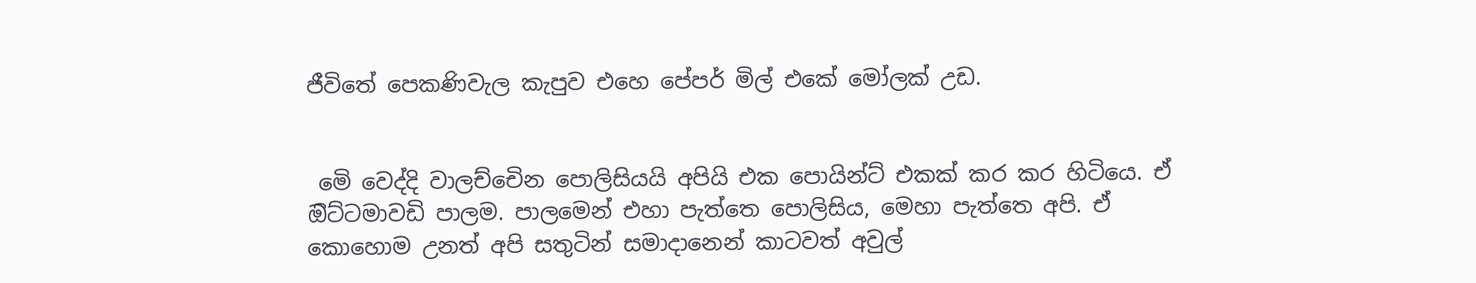ජීවිතේ පෙකණිවැල කැපුව එහෙ පේපර් මිල් එකේ මෝලක් උඩ.


 මෙි වෙද්දි වාලච්චෙින පොලිසියයි අපියි එක පොයින්ට් එකක් කර කර හිටියෙ. ඒ ඔිට්ටමාවඩි පාලම. පාලමෙන් එහා පැත්තෙ පොලිසිය, මෙහා පැත්තෙ අපි. ඒ කොහොම උනත් අපි සතුටින් සමාදානෙන් කාටවත් අවුල්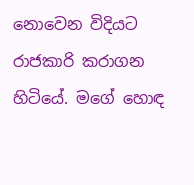නොවෙන විදියට රාජකාරි කරාගන හිටියේ. මගේ හොඳ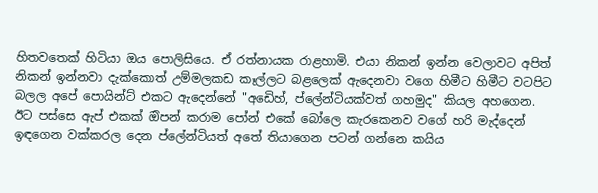හිතවතෙක් හිටියා ඔය පොලිසියෙ. ඒ රත්නායක රාළහාමි. එයා නිකන් ඉන්න වෙලාවට අපිත් නිකන් ඉන්නවා දැක්කොත් උම්මලකඩ කෑල්ලට බළලෙක් ඇදෙනවා වගෙ හිමීට හිමීට වටපිට බලල අපේ පොයින්ට් එකට ඇදෙන්නේ "අඩෙිහ්, ප්ලේන්ටියක්වත් ගහමුද" කියල අහගෙන. ඊට පස්සෙ ඇප් එකක් ඔිපන් කරාම පෝන් එකේ බෝලෙ කැරකෙනව වගේ හරි මැද්දෙන් ඉඳගෙන වක්කරල දෙන ප්ලේන්ටියත් අතේ තියාගෙන පටන් ගන්නෙ කයිය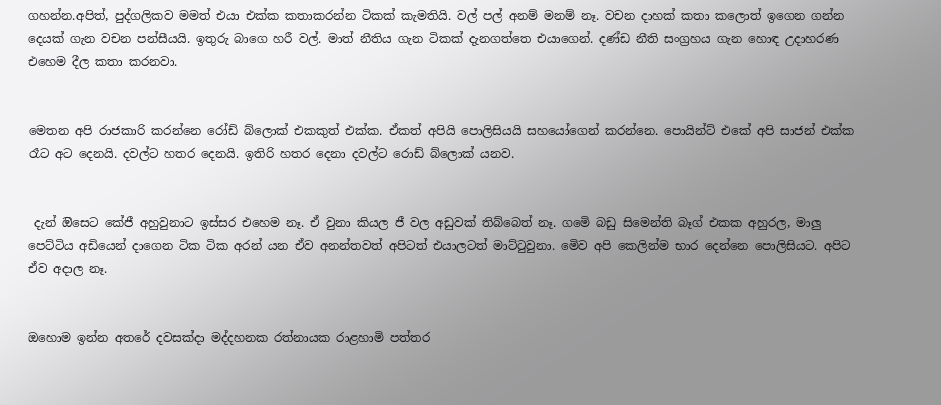ගහන්න.අපිත්, පුද්ගලිකව මමත් එයා එක්ක කතාකරන්න ටිකක් කැමතියි. වල් පල් අනම් මනම් නෑ. වචන දාහක් කතා කලොත් ඉගෙන ගන්න දෙයක් ගැන වචන පන්සීයයි. ඉතුරු බාගෙ හරී වල්. මාත් නීතිය ගැන ටිකක් දැනගත්තෙ එයාගෙන්. දණ්ඩ නීති සංග්‍රහය ගැන හොඳ උදාහරණ එහෙම දීල කතා කරනවා.


මෙතන අපි රාජකාරි කරන්නෙ රෝඩ් බ්ලොක් එකකුත් එක්ක. ඒකත් අපියි පොලිසියයි සහයෝගෙන් කරන්නෙ. පොයින්ට් එකේ අපි සාජන් එක්ක රෑට අට දෙනයි. දවල්ට හතර දෙනයි. ඉතිරි හතර දෙනා දවල්ට රොඩ් බ්ලොක් යනව.


 දැන් ඔිසෙට කේජී අහුවුනාට ඉස්සර එහෙම නෑ. ඒ වුනා කියල ජී වල අඩුවක් තිබ්බෙත් නෑ. ගමෙි බඩු සිමෙන්ති බෑග් එකක අහුරල, මාලු පෙට්ටිය අඩියෙන් දාගෙන ටික ටික අරන් යන ඒව අනන්තවත් අපිටත් එයාලටත් මාට්ටුවුනා. මෙිව අපි කෙලින්ම භාර දෙන්නෙ පොලිසියට. අපිට ඒව අදාල නෑ.


ඔහොම ඉන්න අතරේ දවසක්දා මද්දහනක රත්නායක රාළහාමි පත්තර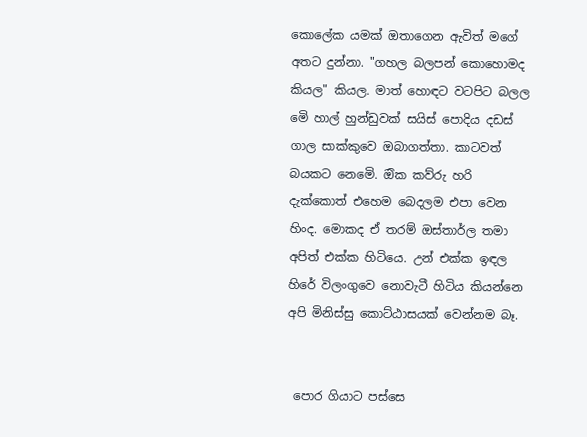කොලේක යමක් ඔතාගෙන ඇවිත් මගේ අතට දුන්නා. "ගහල බලපන් කොහොමද කියල" කියල. මාත් හොඳට වටපිට බලල මෙි හාල් හුන්ඩුවක් සයිස් පොදිය දඩස් ගාල සාක්කුවෙ ඔබාගත්තා. කාටවත් බයකට නෙමෙි. ඔික කව්රු හරි දැක්කොත් එහෙම බෙදලම එපා වෙන හිංද. මොකද ඒ තරම් ඔස්තාර්ල තමා අපිත් එක්ක හිටියෙ. උන් එක්ක ඉඳල හිරේ විලංගුවෙ නොවැටී හිටිය කියන්නෙ අපි මිනිස්සු කොට්ඨාසයක් වෙන්නම බෑ.


 පොර ගියාට පස්සෙ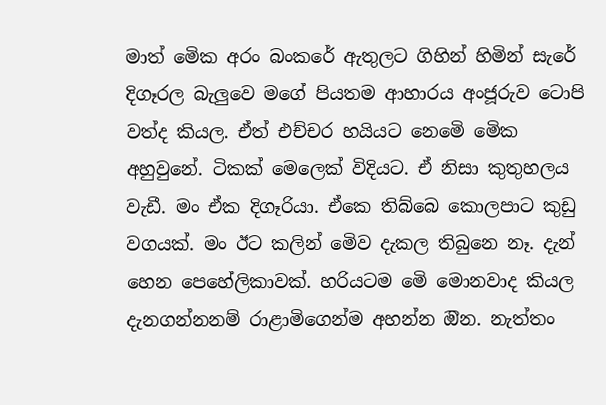මාත් මෙික අරං බංකරේ ඇතුලට ගිහින් හිමින් සැරේ දිගෑරල බැලුවෙ මගේ පියතම ආහාරය අංජූරුව ටොපි වත්ද කියල. ඒත් එච්චර හයියට නෙමෙි මෙික අහුවුනේ. ටිකක් මෙලෙක් විදියට. ඒ නිසා කුතුහලය වැඩී. මං ඒක දිගෑරියා. ඒකෙ තිබ්බෙ කොලපාට කුඩු වගයක්. මං ඊට කලින් මෙිව දැකල තිබුනෙ නෑ. දැන් හෙන පෙහේලිකාවක්. හරියටම මෙි මොනවාද කියල දැනගන්නනම් රාළාමිගෙන්ම අහන්න ඔින. නැත්තං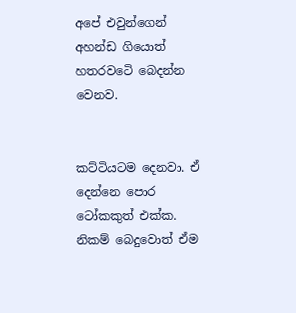අපේ එවුන්ගෙන් අහන්ඩ ගියොත් හතරවටෙි බෙදන්න වෙනව.


කට්ටියටම දෙනවා. ඒ දෙන්නෙ පොර ටෝකකුත් එක්ක. නිකම් බෙදුවොත් ඒම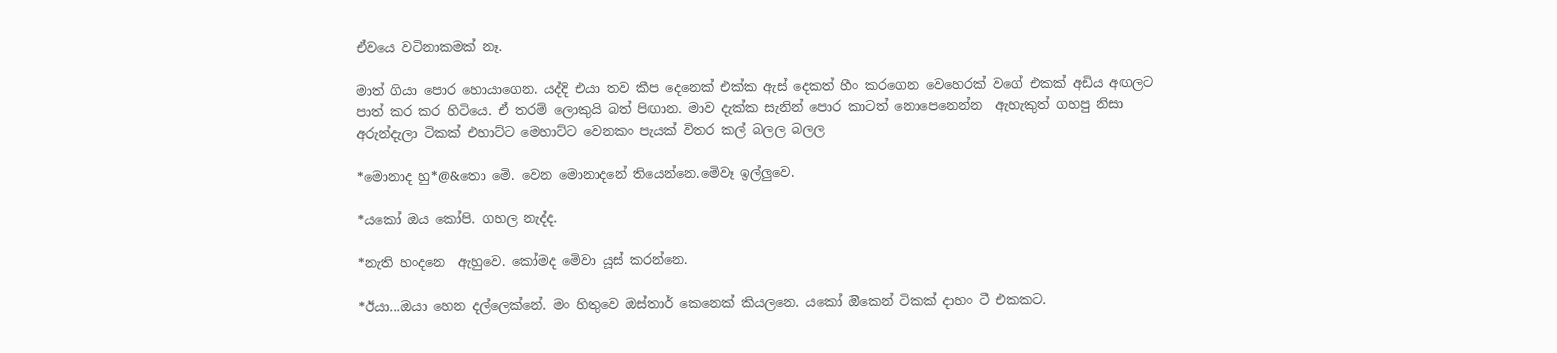ඒවයෙ වටිනාකමක් නෑ.

මාත් ගියා පොර හොයාගෙන. යද්දි එයා තව කීප දෙනෙක් එක්ක ඇස් දෙකත් හීං කරගෙන වෙහෙරක් වගේ එකක් අඩිය අඟලට පාත් කර කර හිටියෙ. ඒ තරම් ලොකුයි බත් පිඟාන. මාව දැක්ක සැනින් පොර කාටත් නොපෙනෙන්න  ඇහැකුත් ගහපු නිසා අරුන්දැලා ටිකක් එහාට්ට මෙහාට්ට වෙනකං පැයක් විතර කල් බලල බලල

*මොනාද හු*@&තො මෙි. වෙන මොනාදනේ තියෙන්නෙ.මෙිවෑ ඉල්ලුවෙ.

*යකෝ ඔය කෝපි. ගහල නැද්ද.

*නැති හංදනෙ  ඇහුවෙ. කෝමද මෙිවා යූස් කරන්නෙ.

*ඊයා...ඔයා හෙන දල්ලෙක්නේ. මං හිතුවෙ ඔස්තාර් කෙනෙක් කියලනෙ. යකෝ ඔිකෙන් ටිකක් දාහං ටී එකකට.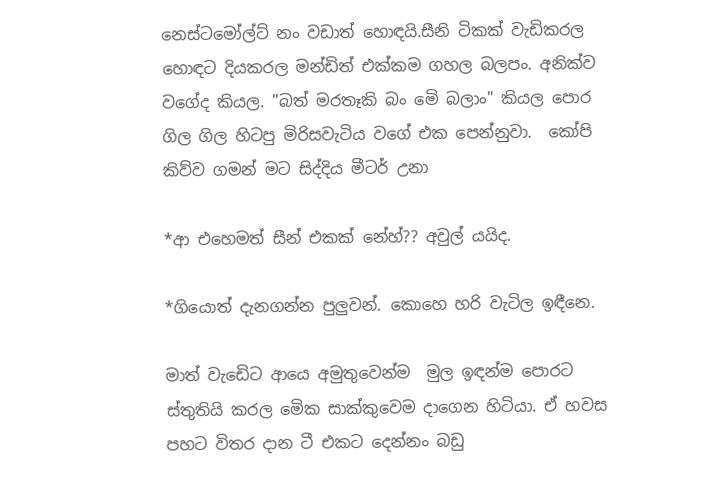නෙස්ටමෝල්ට් නං වඩාත් හොඳයි.සීනි ටිකක් වැඩිකරල හොඳට දියකරල මන්ඩිත් එක්කම ගහල බලපං. අනික්ව වගේද කියල. "බත් මරතෑකි බං මෙි බලාං" කියල පොර ගිල ගිල හිටපු මිරිසවැටිය වගේ එක පෙන්නුවා.  කෝපි කිව්ව ගමන් මට සිද්දිය මීටර් උනා

*ආ එහෙමත් සීන් එකක් නේහ්?? අවුල් යයිද.

*ගියොත් දැනගන්න පුලුවන්. කොහෙ හරි වැටිල ඉඳීනෙ.

මාත් වැඩෙිට ආයෙ අමුතුවෙන්ම  මුල ඉඳන්ම පොරට ස්තුතියි කරල මෙික සාක්කුවෙම දාගෙන හිටියා. ඒ හවස පහට විතර දාන ටී එකට දෙන්නං බඩු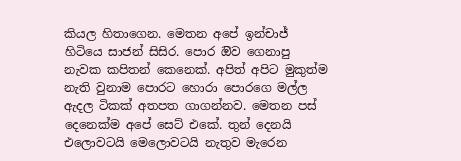කියල හිතාගෙන. මෙතන අපේ ඉන්චාජ් හිටියෙ සාජන් සිසිර. පොර ඔිව ගෙනාපු නැවක කපිතන් කෙනෙක්. අපිත් අපිට මුකුත්ම නැති වුනාම පොරට හොරා පොරගෙ මල්ල ඇදල ටිකක් අතපත ගාගන්නව. මෙතන පස් දෙනෙක්ම අපේ සෙට් එකේ. තුන් දෙනයි එලොවටයි මෙලොවටයි නැතුව මැරෙන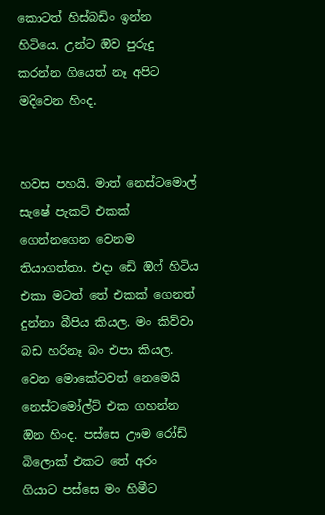කොටත් හිස්බඩිං ඉන්න හිටියෙ. උන්ට ඔිව පුරුදු කරන්න ගියෙත් නෑ අපිට මදිවෙන හිංද.


හවස පහයි. මාත් නෙස්ටමොල් සැෂේ පැකට් එකක් ගෙන්නගෙන වෙනම තියාගත්තා. එදා ඩෙි ඔිෆ් හිටිය එකා මටත් තේ එකක් ගෙනත් දුන්නා බීපිය කියල. මං කිව්වා බඩ හරිනෑ බං එපා කියල. වෙන මොකේටවත් නෙමෙයි නෙස්ටමෝල්ට් එක ගහන්න ඔින හිංද. පස්සෙ ඌම රෝඩ් බිලොක් එකට තේ අරං  ගියාට පස්සෙ මං හිමීට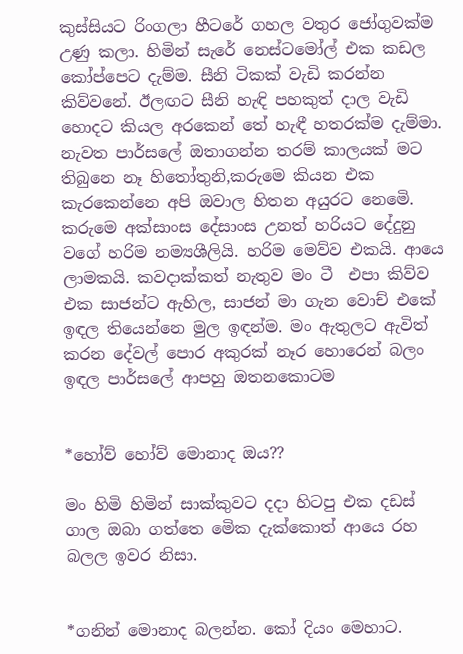කුස්සියට රිංගලා හීටරේ ගහල වතුර ජෝගුවක්ම උණු කලා. හිමින් සැරේ නෙස්ටමෝල් එක කඩල කෝප්පෙට දැම්ම. සීනි ටිකක් වැඩි කරන්න කිව්වනේ. ඊලඟට සීනි හැඳි පහකුත් දාල වැඩි හොදට කියල අරකෙන් තේ හැඳී හතරක්ම දැම්මා. නැවත පාර්සලේ ඔතාගන්න තරම් කාලයක් මට තිබුනෙ නෑ හිතෝතුනි,කරුමෙ කියන එක කැරකෙන්නෙ අපි ඔවාල හිතන අයුරට නෙමෙි. කරුමෙ අක්සාංස දේසාංස උනත් හරියට දේදුනු වගේ හරිම නම්‍යශීලියි. හරිම මෙව්ව එකයි. ආයෙ ලාමකයි. කවදාක්කත් නැතුව මං ටී  එපා කිව්ව එක සාජන්ට ඇහිල, සාජන් මා ගැන වොච් එකේ ඉඳල තියෙන්නෙ මුල ඉඳන්ම. මං ඇතුලට ඇවිත් කරන දේවල් පොර අකුරක් නෑර හොරෙන් බලං ඉඳල පාර්සලේ ආපහු ඔතනකොටම


*හෝව් හෝව් මොනාද ඔය??

මං හිමි හිමින් සාක්කුවට දදා හිටපු එක දඩස් ගාල ඔබා ගත්තෙ මෙික දැක්කොත් ආයෙ රහ බලල ඉවර නිසා.


*ගනින් මොනාද බලන්න. කෝ දියං මෙහාට.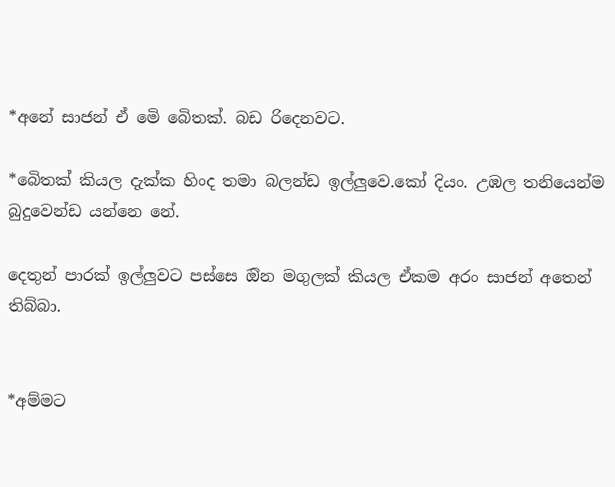*අනේ සාජන් ඒ මෙි බෙිතක්. බඩ රිදෙනවට.

*බෙිතක් කියල දැක්ක හිංද තමා බලන්ඩ ඉල්ලුවෙ.කෝ දියං. උඹල තනියෙන්ම බුදුවෙන්ඩ යන්නෙ නේ.

දෙතුන් පාරක් ඉල්ලුවට පස්සෙ ඔින මගුලක් කියල ඒකම අරං සාජන් අතෙන් තිබ්බා.


*අම්මට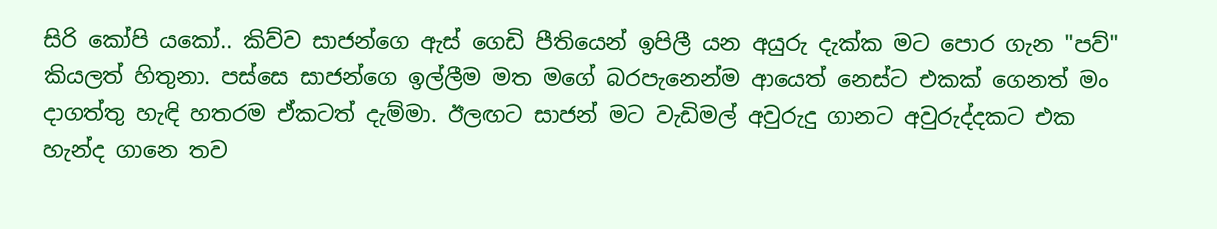සිරි කෝපි යකෝ.. කිව්ව සාජන්ගෙ ඇස් ගෙඩි පීතියෙන් ඉපිලී යන අයුරු දැක්ක මට පොර ගැන "පව්" කියලත් හිතුනා. පස්සෙ සාජන්ගෙ ඉල්ලීම මත මගේ බරපැනෙන්ම ආයෙත් නෙස්ට එකක් ගෙනත් මං දාගත්තු හැඳි හතරම ඒකටත් දැම්මා. ඊලඟට සාජන් මට වැඩිමල් අවුරුදු ගානට අවුරුද්දකට එක හැන්ද ගානෙ තව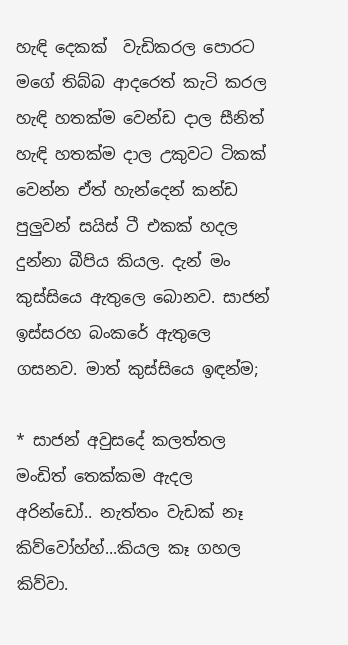හැඳි දෙකක්  වැඩිකරල පොරට මගේ තිබ්බ ආදරෙත් කැටි කරල හැඳි හතක්ම වෙන්ඩ දාල සීනිත් හැඳි හතක්ම දාල උකුවට ටිකක් වෙන්න ඒත් හැන්දෙන් කන්ඩ පුලුවන් සයිස් ටී එකක් හදල දුන්නා බීපිය කියල. දැන් මං කුස්සියෙ ඇතුලෙ බොනව. සාජන් ඉස්සරහ බංකරේ ඇතුලෙ ගසනව. මාත් කුස්සියෙ ඉඳන්ම;

* සාජන් අවුසදේ කලත්තල මංඩිත් තෙක්කම ඇදල අරින්ඩෝ.. නැත්තං වැඩක් නෑ කිව්වෝහ්හ්...කියල කෑ ගහල කිව්වා.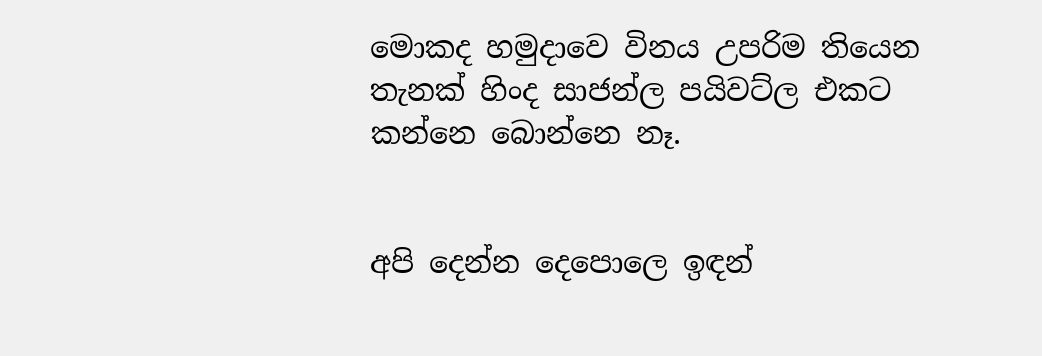මොකද හමුදාවෙ විනය උපරිම තියෙන තැනක් හිංද සාජන්ල පයිවට්ල එකට කන්නෙ බොන්නෙ නෑ.


අපි දෙන්න දෙපොලෙ ඉඳන්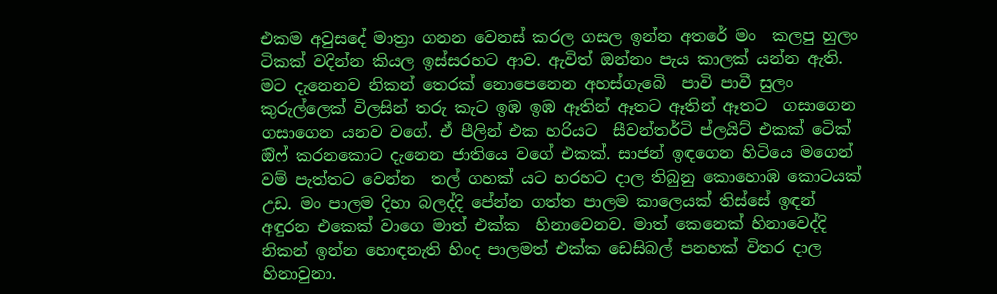එකම අවුසදේ මාත්‍රා ගනන වෙනස් කරල ගසල ඉන්න අතරේ මං  කලපු හුලං ටිකක් වදින්න කියල ඉස්සරහට ආව. ඇවිත් ඔන්නං පැය කාලක් යන්න ඇති. මට දැනෙනව නිකන් තෙරක් නොපෙනෙන අහස්ගැබෙි  පාවි පාවී සුලං කුරුල්ලෙක් විලසින් තරු කැට ඉඹ ඉඹ ඈතින් ඈතට ඈතින් ඈතට  ගසාගෙන ගසාගෙන යනව වගේ. ඒ පීලින් එක හරියට  සීවන්තර්ටි ප්ලයිට් එකක් ටෙික් ඔිෆ් කරනකොට දැනෙන ජාතියෙ වගේ එකක්. සාජන් ඉඳගෙන හිටියෙ මගෙන් වම් පැත්තට වෙන්න  තල් ගහක් යට හරහට දාල තිබුනු කොහොඹ කොටයක් උඩ. මං පාලම දිහා බලද්දි පේන්න ගත්ත පාලම කාලෙයක් තිස්සේ ඉඳන් අඳුරන එකෙක් වාගෙ මාත් එක්ක  හිනාවෙනව. මාත් කෙනෙක් හිනාවෙද්දි නිකන් ඉන්න හොඳනැති හිංද පාලමත් එක්ක ඩෙසිබල් පනහක් විතර දාල  හිනාවුනා.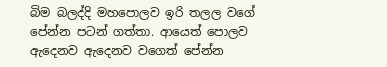බිම බලද්දි මහපොලව ඉරි තලල වගේ පේන්න පටන් ගත්තා. ආයෙත් පොලව ඇදෙනව ඇදෙනව වගෙත් පේන්න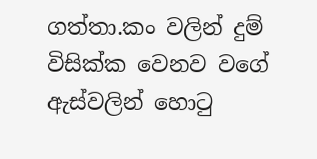ගත්තා.කං වලින් දුම් විසික්ක වෙනව වගේ ඇස්වලින් හොටු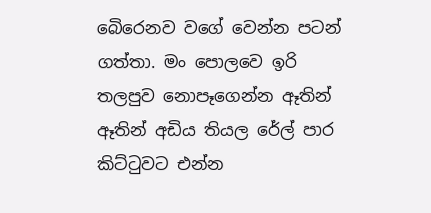බෙිරෙනව වගේ වෙන්න පටන් ගත්තා. මං පොලවෙ ඉරි තලපුව නොපෑගෙන්න ඈතින් ඈතින් අඩිය තියල රේල් පාර කිට්ටුවට එන්න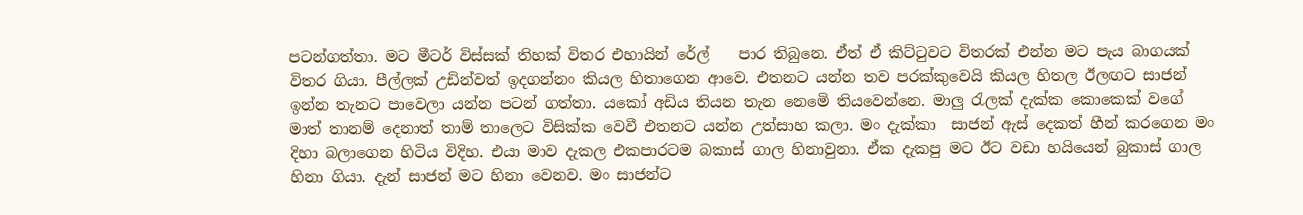පටන්ගත්තා. මට මීටර් විස්සක් තිහක් විතර එහායින් රේල්    පාර තිබුනෙ. ඒත් ඒ කිට්ටුවට විතරක් එන්න මට පැය බාගයක් විතර ගියා. පීල්ලක් උඩින්වත් ඉදගන්නං කියල හිතාගෙන ආවෙ. එතනට යන්න තව පරක්කුවෙයි කියල හිතල ඊලඟට සාජන් ඉන්න තැනට පාවෙලා යන්න පටන් ගත්තා. යකෝ අඩිය තියන තැන නෙමෙි තියවෙන්නෙ. මාලු රැලක් දැක්ක කොකෙක් වගේ මාත් තානම් දෙනාත් තාම් තාලෙට විසික්ක වෙවී එතනට යන්න උත්සාහ කලා. මං දැක්කා  සාජන් ඇස් දෙකත් හීන් කරගෙන මං දිහා බලාගෙන හිටිය විදිහ. එයා මාව දැකල එකපාරටම බකාස් ගාල හිනාවුනා. ඒක දැකපු මට ඊට වඩා හයියෙන් බුකාස් ගාල හිනා ගියා. දැන් සාජන් මට හිනා වෙනව. මං සාජන්ට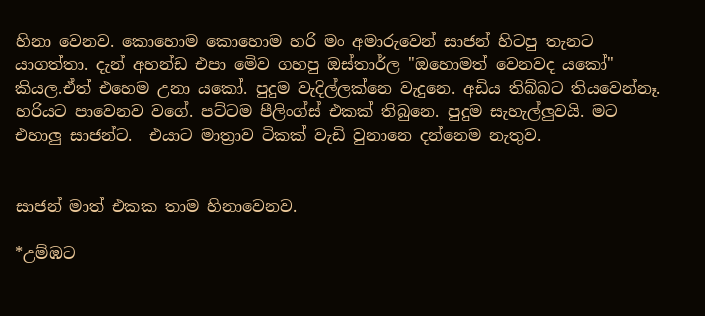හිනා වෙනව. කොහොම කොහොම හරි මං අමාරුවෙන් සාජන් හිටපු තැනට යාගත්තා. දැන් අහන්ඩ එපා මෙිව ගහපු ඔස්තාර්ල "ඔහොමත් වෙනවද යකෝ" කියල.ඒත් එහෙම උනා යකෝ. පුදුම වැදිල්ලක්නෙ වැදුනෙ. අඩිය තිබ්බට තියවෙන්නෑ. හරියට පාවෙනව වගේ. පට්ටම පීලිංග්ස් එකක් තිබුනෙ. පුදුම සැහැල්ලුවයි. මට එහාලු සාජන්ට.  එයාට මාත්‍රාව ටිකක් වැඩි වුනානෙ දන්නෙම නැතුව.


සාජන් මාත් එකක තාම හිනාවෙනව.

*උම්ඹට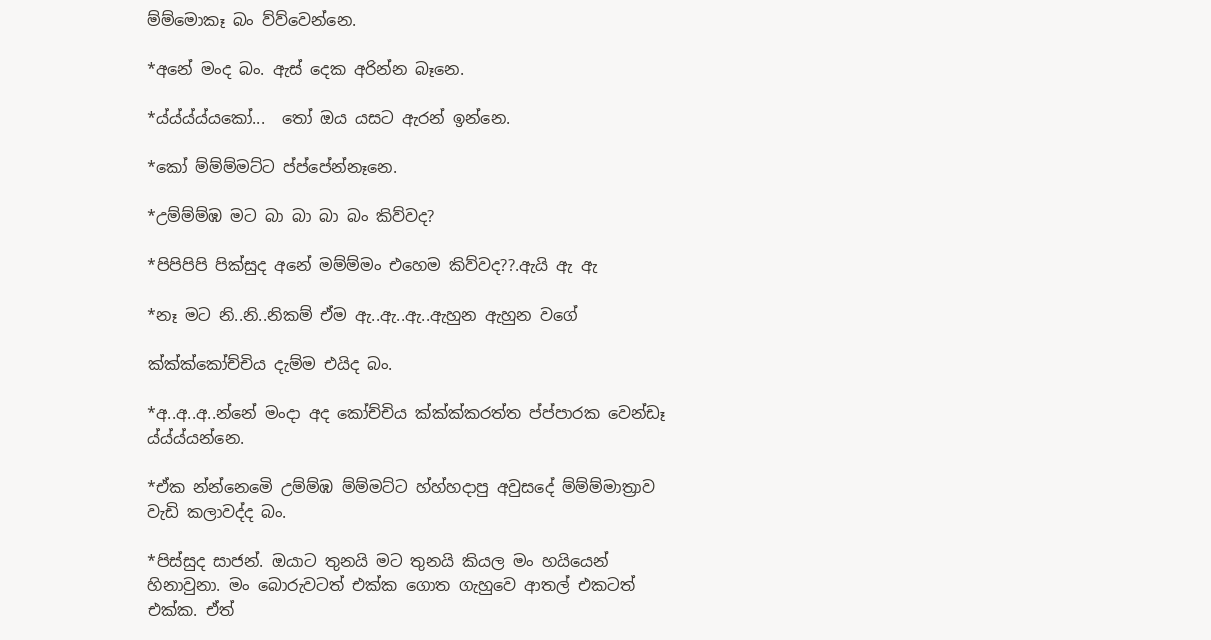ම්ම්මොකෑ බං ව්ව්වෙන්නෙ.

*අනේ මංද බං. ඇස් දෙක අරින්න බෑනෙ.

*ය්ය්ය්ය්යකෝ...  තෝ ඔය යසට ඇරන් ඉන්නෙ.

*කෝ ම්ම්ම්මට්ට ප්ප්පේන්නෑනෙ.

*උම්ම්ම්ඹ මට බා බා බා බං කිව්වද?

*පිපිපිපි පික්සුද අනේ මම්ම්මං එහෙම කිව්වද??.ඇයි ඇ ඇ

*නෑ මට නි..නි..නිකම් ඒම ඇ..ඇ..ඇ..ඇහුන ඇහුන වගේ

ක්ක්ක්කෝච්චිය දැම්ම එයිද බං.

*අ..අ..අ..න්නේ මංදා අද කෝච්චිය ක්ක්ක්කරත්ත ප්ප්පාරක වෙන්ඩෑ ය්ය්ය්යන්නෙ.

*ඒක න්න්නෙමෙි උම්ම්ඹ ම්ම්මට්ට හ්හ්හදාපු අවුසදේ ම්ම්ම්මාත්‍රාව වැඩි කලාවද්ද බං.

*පිස්සුද සාජන්. ඔයාට තුනයි මට තුනයි කියල මං හයියෙන් හිනාවුනා. මං බොරුවටත් එක්ක ගොත ගැහුවෙ ආතල් එකටත් එක්ක. ඒත්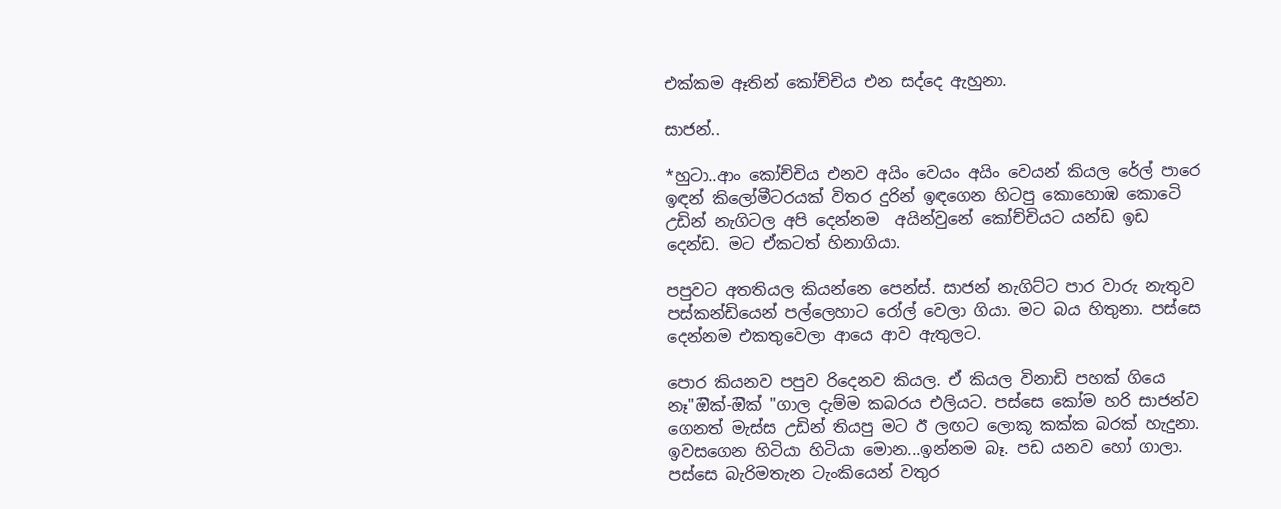එක්කම ඈතින් කෝච්චිය එන සද්දෙ ඇහුනා.

සාජන්..

*හුටා..ආං කෝච්චිය එනව අයිං වෙයං අයිං වෙයන් කියල රේල් පාරෙ ඉඳන් කිලෝමීටරයක් විතර දුරින් ඉඳගෙන හිටපු කොහොඹ කොටෙි උඩින් නැගිටල අපි දෙන්නම  අයින්වුනේ කෝච්චියට යන්ඩ ඉඩ දෙන්ඩ. මට ඒකටත් හිනාගියා.

පපුවට අතතියල කියන්නෙ පෙන්ස්. සාජන් නැගිට්ට පාර වාරු නැතුව පස්කන්ඩියෙන් පල්ලෙහාට රෝල් වෙලා ගියා. මට බය හිතුනා. පස්සෙ දෙන්නම එකතුවෙලා ආයෙ ආව ඇතුලට.

පොර කියනව පපුව රිදෙනව කියල. ඒ කියල විනාඩි පහක් ගියෙ නෑ"ඔික්-ඔික් "ගාල දැම්ම කබරය එලියට. පස්සෙ කෝම හරි සාජන්ව ගෙනත් මැස්ස උඩින් තියපු මට ඊ ලඟට ලොකූ කක්ක බරක් හැදුනා. ඉවසගෙන හිටියා හිටියා මොන...ඉන්නම බෑ. පඩ යනව හෝ ගාලා. පස්සෙ බැරිමතැන ටැංකියෙන් වතුර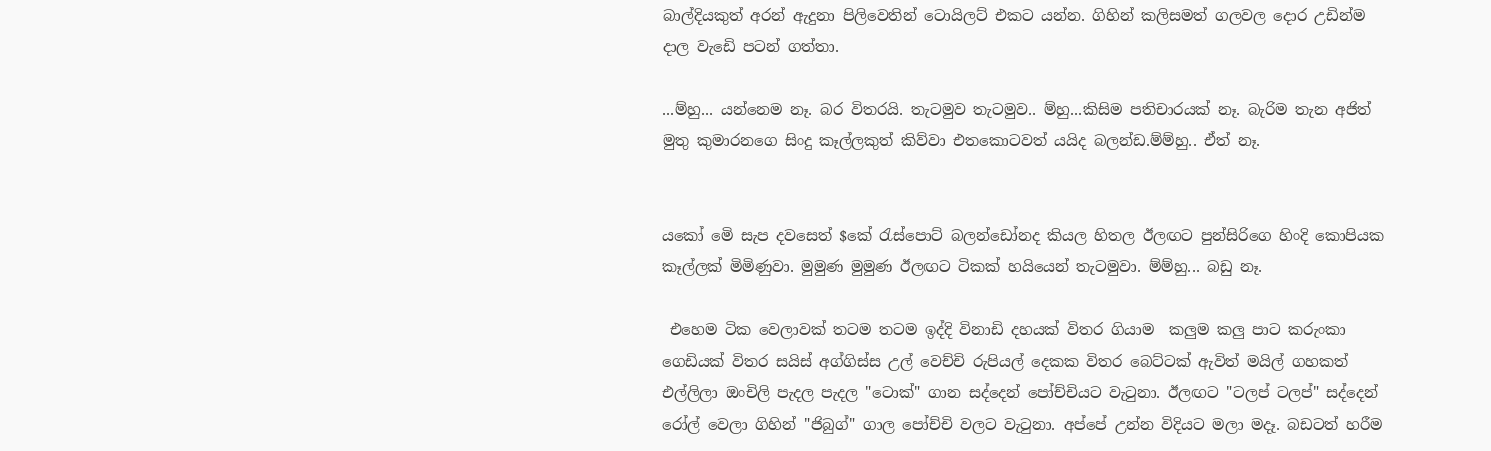බාල්දියකුත් අරන් ඇදුනා පිලිවෙතින් ටොයිලට් එකට යන්න. ගිහින් කලිසමත් ගලවල දොර උඩින්ම දාල වැඩෙි පටන් ගත්තා.

...ම්හු... යන්නෙම නෑ. බර විතරයි. තැටමුව තැටමුව.. ම්හු...කිසිම පතිචාරයක් නෑ. බැරිම තැන අජිත් මුතු කුමාරනගෙ සිංදු කෑල්ලකුත් කිව්වා එතකොටවත් යයිද බලන්ඩ.ම්ම්හු.. ඒත් නෑ.


යකෝ මෙි සැප දවසෙත් $කේ රැස්පොට් බලන්ඩෝනද කියල හිතල ඊලඟට පුන්සිරිගෙ හිංදි කොපියක කෑල්ලක් මිමිණුවා. මුමුණ මුමුණ ඊලඟට ටිකක් හයියෙන් තැටමුවා. ම්ම්හු... බඩු නෑ.

 එහෙම ටික වෙලාවක් තටම තටම ඉද්දි විනාඩි දහයක් විතර ගියාම  කලුම කලු පාට කරුංකා ගෙඩියක් විතර සයිස් අග්ගිස්ස උල් වෙච්චි රුපියල් දෙකක විතර බෙට්ටක් ඇවිත් මයිල් ගහකත් එල්ලිලා ඔංචිලි පැදල පැදල "ටොක්" ගාන සද්දෙන් පෝච්චියට වැටුනා. ඊලඟට "ටලප් ටලප්" සද්දෙන් රෝල් වෙලා ගිහින් "ජිබුග්" ගාල පෝච්චි වලට වැටුනා. අප්පේ උන්න විදියට මලා මදෑ. බඩටත් හරීම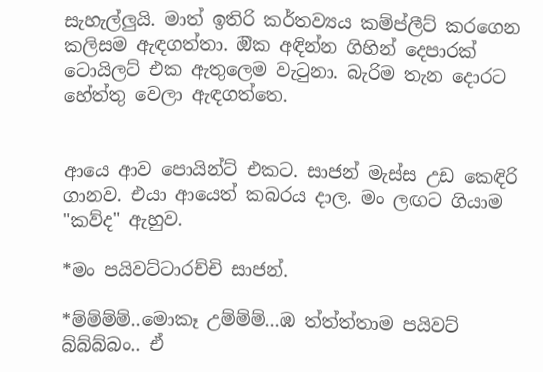සැහැල්ලුයි. මාත් ඉතිරි කර්තව්‍යය කම්ප්ලීට් කරගෙන කලිසම ඇඳගත්තා. ඔික අඳින්න ගිහින් දෙපාරක් ටොයිලට් එක ඇතුලෙම වැටුනා. බැරිම තැන දොරට හේත්තු වෙලා ඇඳගත්තෙ.


ආයෙ ආව පොයින්ට් එකට. සාජන් මැස්ස උඩ කෙඳිරි ගානව. එයා ආයෙත් කබරය දාල. මං ලඟට ගියාම "කව්ද" ඇහුව.

*මං පයිවට්ටාරච්චි සාජන්.

*ම්ම්ම්ම්..මොකෑ උම්ම්ම්...ඹ ත්ත්ත්තාම පයිවට් බ්බ්බ්බං.. ඒ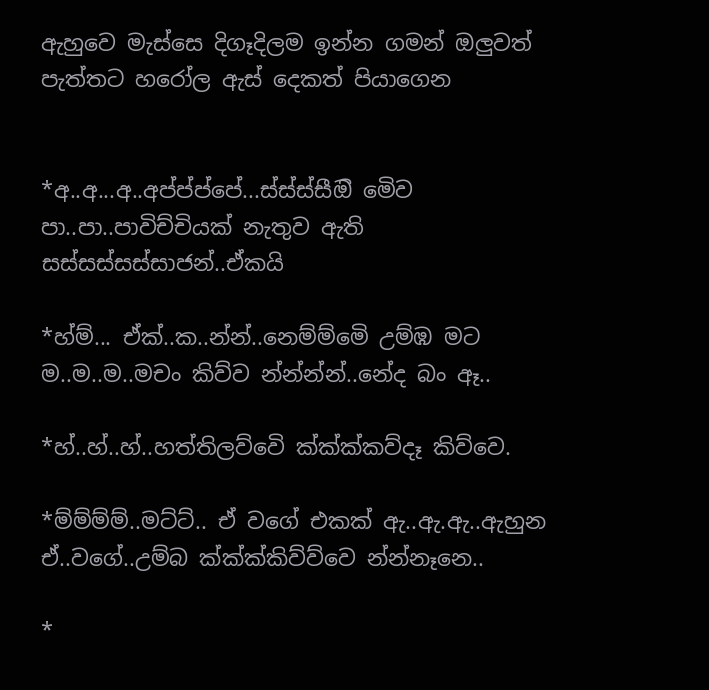ඇහුවෙ මැස්සෙ දිගෑදිලම ඉන්න ගමන් ඔලුවත් පැත්තට හරෝල ඇස් දෙකත් පියාගෙන


*අ..අ...අ..අප්ප්ප්පේ...ස්ස්ස්සීඔි මෙිව පා..පා..පාවිච්චියක් නැතුව ඇති සස්සස්සස්සාජන්..ඒකයි

*හ්ම්... ඒක්..ක..න්න්..නෙම්ම්මෙි උම්ඹ මට ම..ම..ම..මචං කිව්ව න්න්න්න්..නේද බං ඈ..

*හ්..හ්..හ්..හත්තිලව්වෙි ක්ක්ක්කව්දෑ කිව්වෙ.

*ම්ම්ම්ම්..මට්ට්.. ඒ වගේ එකක් ඇ..ඇ.ඇ..ඇහුන  ඒ..වගේ..උම්බ ක්ක්ක්කිව්ව්වෙ න්න්නෑනෙ..

*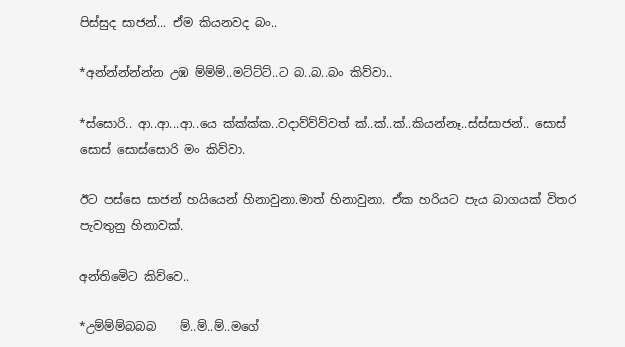පිස්සුද සාජන්... ඒම කියනවද බං..

*අන්න්න්න්න්න උඹ ම්ම්ම්..මට්ට්ට්..ට බ..බ..බං කිව්වා..

*ස්සොරි.. ආ..ආ...ආ..යෙ ක්ක්ක්ක..වදාව්ව්ව්වත් ක්..ක්..ක්..කියන්නෑ..ස්ස්සාජන්.. සොස් සොස් සොස්සොරි මං කිව්වා.

ඊට පස්සෙ සාජන් හයියෙන් හිනාවුනා.මාත් හිනාවුනා. ඒක හරියට පැය බාගයක් විතර පැවතුනු හිනාවක්.

අන්තිමෙිට කිව්වෙ..

*උම්ම්ම්බබබ    ම්..ම්..ම්..මගේ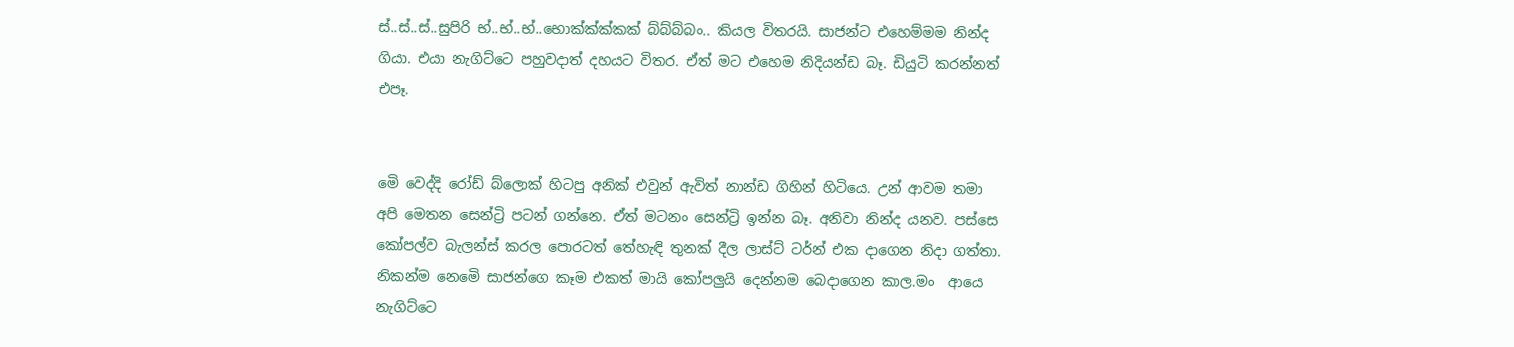ස්..ස්..ස්..සුපිරි භ්..භ්..භ්..භොක්ක්ක්කක් බ්බ්බ්බං.. කියල විතරයි. සාජන්ට එහෙම්මම නින්ද ගියා. එයා නැගිට්ටෙ පහුවදාත් දහයට විතර. ඒත් මට එහෙම නිදියන්ඩ බෑ. ඩියුටි කරන්නත් එපෑ.


මෙි වෙද්දි රෝඩ් බ්ලොක් හිටපු අනික් එවුන් ඇවිත් නාන්ඩ ගිහින් හිටියෙ. උන් ආවම තමා අපි මෙතන සෙන්ට්‍රි පටන් ගන්නෙ. ඒත් මටනං සෙන්ට්‍රි ඉන්න බෑ. අනිවා නින්ද යනව. පස්සෙ කෝපල්ව බැලන්ස් කරල පොරටත් තේහැඳි තුනක් දීල ලාස්ට් ටර්න් එක දාගෙන නිදා ගත්තා. නිකන්ම නෙමෙි සාජන්ගෙ කෑම එකත් මායි කෝපලුයි දෙන්නම බෙදාගෙන කාල.මං  ආයෙ නැගිට්ටෙ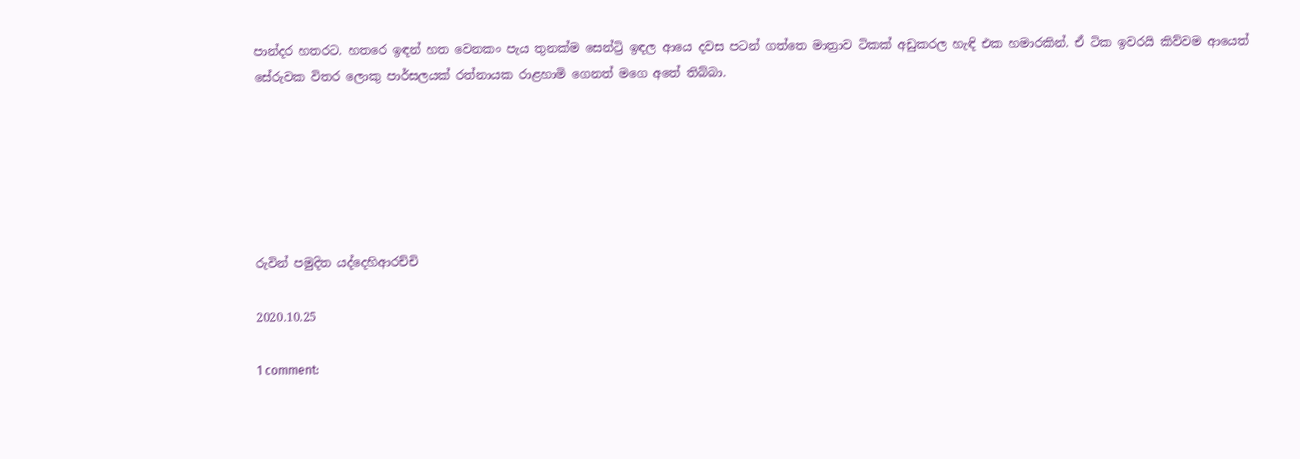පාන්දර හතරට. හතරෙ ඉඳන් හත වෙනකං පැය තුනක්ම සෙන්ට්‍රි ඉඳල ආයෙ දවස පටන් ගත්තෙ මාත්‍රාව ටිකක් අඩුකරල හැඳි එක හමාරකින්. ඒ ටික ඉවරයි කිව්වම ආයෙත් සේරුවක විතර ලොකු පාර්සලයක් රත්නායක රාළහාමි ගෙනත් මගෙ අතේ තිබ්බා.






රුවින් පමුදිත යද්දෙහිආරච්චි

2020.10.25

1 comment: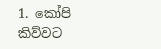1. කෝපි කිව්වට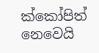ක්කෝපිත් නෙවෙයි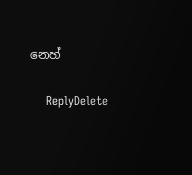නෙහ්

    ReplyDelete